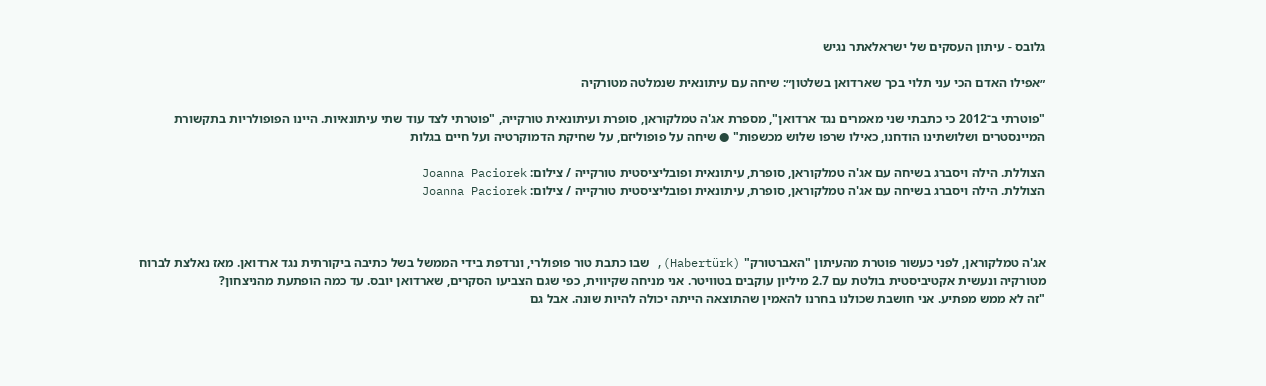גלובס - עיתון העסקים של ישראלאתר נגיש

״אפילו האדם הכי עני תלוי בכך שארדואן בשלטון״: שיחה עם עיתונאית שנמלטה מטורקיה

"פוטרתי ב־2012 כי כתבתי שני מאמרים נגד ארדואן", מספרת אג'ה טמלקוראן, סופרת ועיתונאית טורקייה, "פוטרתי לצד עוד שתי עיתונאיות. היינו הפופולריות בתקשורת המיינסטרים ושלושתינו הודחנו, כאילו שרפו שלוש מכשפות" ● שיחה על פופוליזם, על שחיקת הדמוקרטיה ועל חיים בגלות

הצוללת. הילה ויסברג בשיחה עם אג'ה טמלקוראן, סופרת, עיתונאית ופובליציסטית טורקייה / צילום: Joanna Paciorek
הצוללת. הילה ויסברג בשיחה עם אג'ה טמלקוראן, סופרת, עיתונאית ופובליציסטית טורקייה / צילום: Joanna Paciorek



אג'ה טמלקוראן, לפני כעשור פוטרת מהעיתון "האברטורק" (Habertürk), שבו כתבת טור פופולרי, ונרדפת בידי הממשל בשל כתיבה ביקורתית נגד ארדואן. מאז נאלצת לברוח מטורקיה ונעשית אקטיביסטית בולטת עם 2.7 מיליון עוקבים בטוויטר. אני מניחה שקיווית, כפי שגם הצביעו הסקרים, שארדואן יובס. עד כמה הופתעת מהניצחון?
"זה לא ממש מפתיע. אני חושבת שכולנו בחרנו להאמין שהתוצאה הייתה יכולה להיות שונה. אבל גם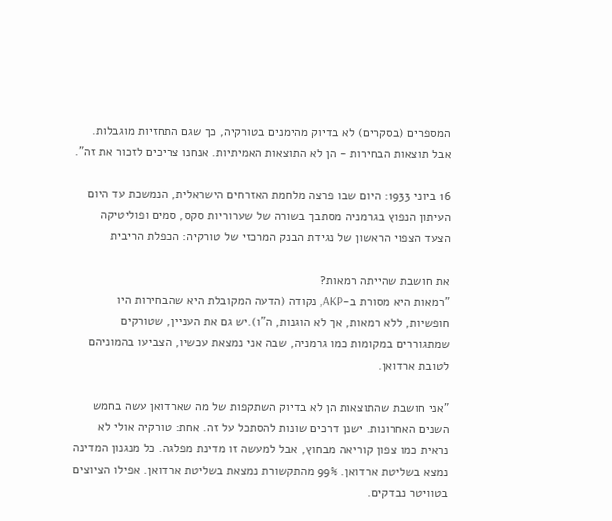המספרים (בסקרים) לא בדיוק מהימנים בטורקיה, כך שגם התחזיות מוגבלות. אבל תוצאות הבחירות - הן לא התוצאות האמיתיות. אנחנו צריכים לזכור את זה".

16 ביוני 1933: היום שבו פרצה מלחמת האזרחים הישראלית, הנמשכת עד היום
העיתון הנפוץ בגרמניה מסתבך בשורה של שערוריות סקס, סמים ופוליטיקה
הצעד הצפוי הראשון של נגידת הבנק המרכזי של טורקיה: הכפלת הריבית

את חושבת שהייתה רמאות?
"רמאות היא מסורת ב-AKP, נקודה (הדעה המקובלת היא שהבחירות היו חופשיות, ללא רמאות, אך לא הוגנות, ה"ו).יש גם את העניין, שטורקים שמתגוררים במקומות כמו גרמניה, שבה אני נמצאת עכשיו, הצביעו בהמוניהם לטובת ארדואן.

"אני חושבת שהתוצאות הן לא בדיוק השתקפות של מה שארדואן עשה בחמש השנים האחרונות. ישנן דרכים שונות להסתכל על זה. אחת: טורקיה אולי לא נראית כמו צפון קוריאה מבחוץ, אבל למעשה זו מדינת מפלגה. כל מנגנון המדינה נמצא בשליטת ארדואן. 99% מהתקשורת נמצאת בשליטת ארדואן. אפילו הציוצים בטוויטר נבדקים.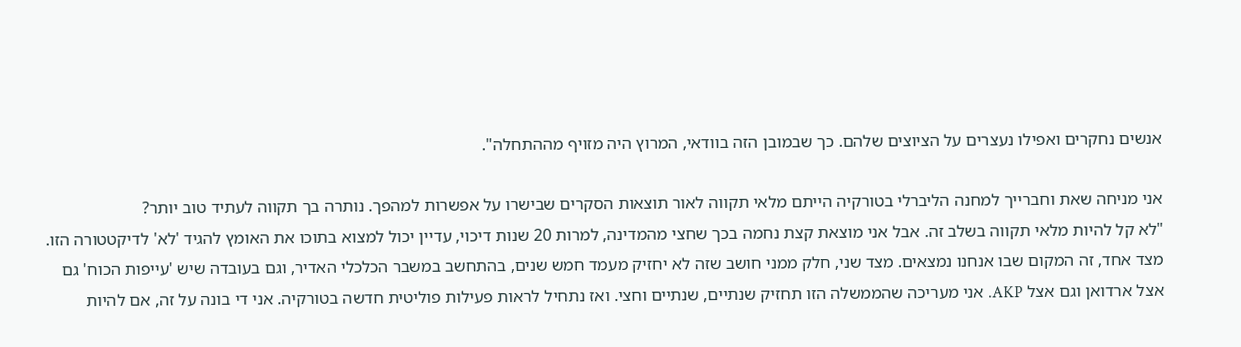אנשים נחקרים ואפילו נעצרים על הציוצים שלהם. כך שבמובן הזה בוודאי, המרוץ היה מזויף מההתחלה".

אני מניחה שאת וחברייך למחנה הליברלי בטורקיה הייתם מלאי תקווה לאור תוצאות הסקרים שבישרו על אפשרות למהפך. נותרה בך תקווה לעתיד טוב יותר?
"לא קל להיות מלאי תקווה בשלב זה. אבל אני מוצאת קצת נחמה בכך שחצי מהמדינה, למרות 20 שנות דיכוי, עדיין יכול למצוא בתוכו את האומץ להגיד 'לא' לדיקטטורה הזו. מצד אחד, זה המקום שבו אנחנו נמצאים. מצד שני, חלק ממני חושב שזה לא יחזיק מעמד חמש שנים, בהתחשב במשבר הכלכלי האדיר, וגם בעובדה שיש 'עייפות הכוח' גם אצל ארדואן וגם אצל AKP. אני מעריכה שהממשלה הזו תחזיק שנתיים, שנתיים וחצי. ואז נתחיל לראות פעילות פוליטית חדשה בטורקיה. אני די בונה על זה, אם להיות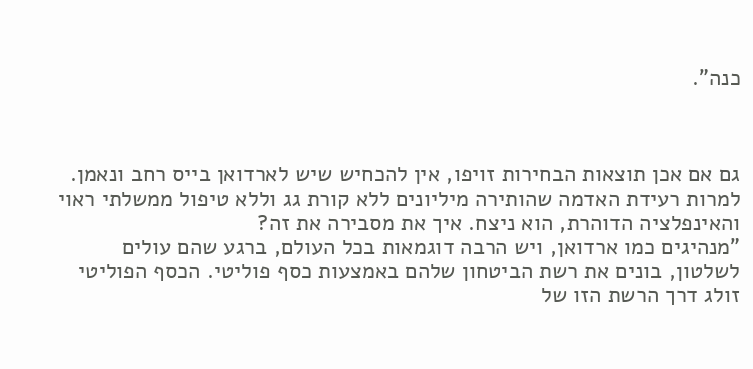כנה".



גם אם אכן תוצאות הבחירות זויפו, אין להכחיש שיש לארדואן בייס רחב ונאמן. למרות רעידת האדמה שהותירה מיליונים ללא קורת גג וללא טיפול ממשלתי ראוי והאינפלציה הדוהרת, הוא ניצח. איך את מסבירה את זה?
"מנהיגים כמו ארדואן, ויש הרבה דוגמאות בכל העולם, ברגע שהם עולים לשלטון, בונים את רשת הביטחון שלהם באמצעות כסף פוליטי. הכסף הפוליטי זולג דרך הרשת הזו של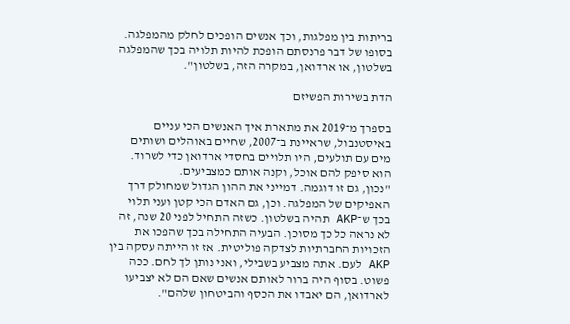בריתות בין מפלגות, וכך אנשים הופכים לחלק מהמפלגה. בסופו של דבר פרנסתם הופכת להיות תלויה בכך שהמפלגה בשלטון, או ארדואן, במקרה הזה, בשלטון".

הדת בשירות הפשיזם

בספרך מ־2019 את מתארת איך האנשים הכי עניים באיסטנבול, שראיינת ב־2007, שחיים באוהלים ושותים מים עם תולעים, היו תלויים בחסדי ארדואן כדי לשרוד. הוא סיפק להם אוכל, וקנה אותם כמצביעים.
"נכון, גם זו דוגמה. דמייני את ההון הגדול שמחולק דרך האפיקים של המפלגה. וכן, גם האדם הכי קטן ועני תלוי בכך ש־AKP תהיה בשלטון. כשזה התחיל לפני 20 שנה, זה לא נראה כל כך מסוכן. הבעיה התחילה בכך שהפכו את הזכויות החברתיות לצדקה פוליטית. אז זו הייתה עסקה בין AKP לעם. אתה מצביע בשבילי, ואני נותן לך לחם. ככה פשוט. בסוף היה ברור לאותם אנשים שאם הם לא יצביעו לארדואן, הם יאבדו את הכסף והביטחון שלהם".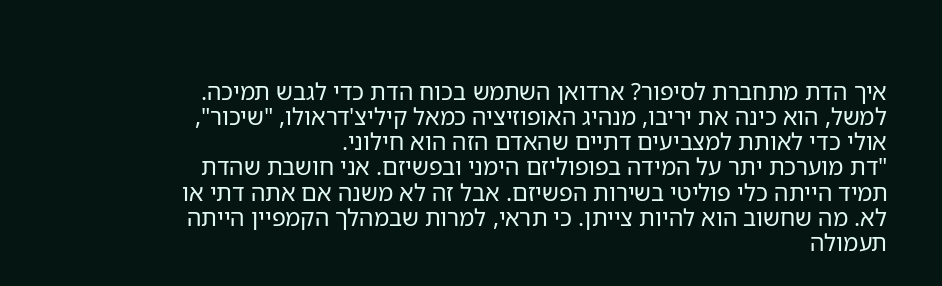איך הדת מתחברת לסיפור? ארדואן השתמש בכוח הדת כדי לגבש תמיכה. למשל, הוא כינה את יריבו, מנהיג האופוזיציה כמאל קיליצ'דראולו, "שיכור", אולי כדי לאותת למצביעים דתיים שהאדם הזה הוא חילוני.
"דת מוערכת יתר על המידה בפופוליזם הימני ובפשיזם. אני חושבת שהדת תמיד הייתה כלי פוליטי בשירות הפשיזם. אבל זה לא משנה אם אתה דתי או לא. מה שחשוב הוא להיות צייתן. כי תראי, למרות שבמהלך הקמפיין הייתה תעמולה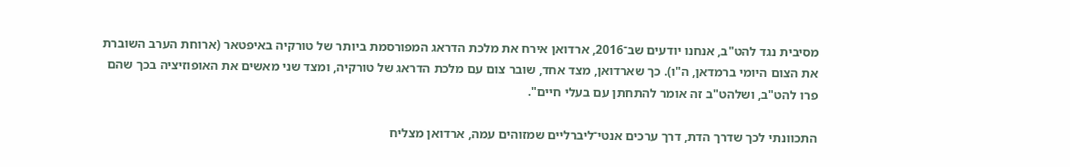מסיבית נגד להט"ב, אנחנו יודעים שב־2016, ארדואן אירח את מלכת הדראג המפורסמת ביותר של טורקיה באיפטאר (ארוחת הערב השוברת את הצום היומי ברמדאן, ה"ו). כך שארדואן, מצד אחד, שובר צום עם מלכת הדראג של טורקיה, ומצד שני מאשים את האופוזיציה בכך שהם פרו להט"ב, ושלהט"ב זה אומר להתחתן עם בעלי חיים".

התכוונתי לכך שדרך הדת, דרך ערכים אנטי־ליברליים שמזוהים עמה, ארדואן מצליח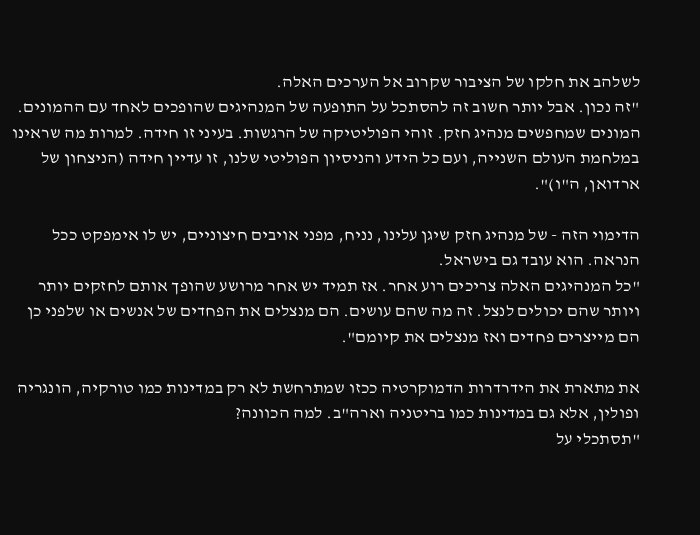לשלהב את חלקו של הציבור שקרוב אל הערכים האלה.
"זה נכון. אבל יותר חשוב זה להסתכל על התופעה של המנהיגים שהופכים לאחד עם ההמונים. המונים שמחפשים מנהיג חזק. זוהי הפוליטיקה של הרגשות. בעיני זו חידה. למרות מה שראינו במלחמת העולם השנייה, ועם כל הידע והניסיון הפוליטי שלנו, זו עדיין חידה (הניצחון של ארדואן, ה"ו)".

הדימוי הזה - של מנהיג חזק שיגן עלינו, נניח, מפני אויבים חיצוניים, יש לו אימפקט ככל הנראה. הוא עובד גם בישראל.
"כל המנהיגים האלה צריכים רוע אחר. אז תמיד יש אחר מרושע שהופך אותם לחזקים יותר ויותר שהם יכולים לנצל. זה מה שהם עושים. הם מנצלים את הפחדים של אנשים או שלפני כן הם מייצרים פחדים ואז מנצלים את קיומם".

את מתארת את הידרדרות הדמוקרטיה ככזו שמתרחשת לא רק במדינות כמו טורקיה, הונגריה ופולין, אלא גם במדינות כמו בריטניה וארה"ב. למה הכוונה?
"תסתכלי על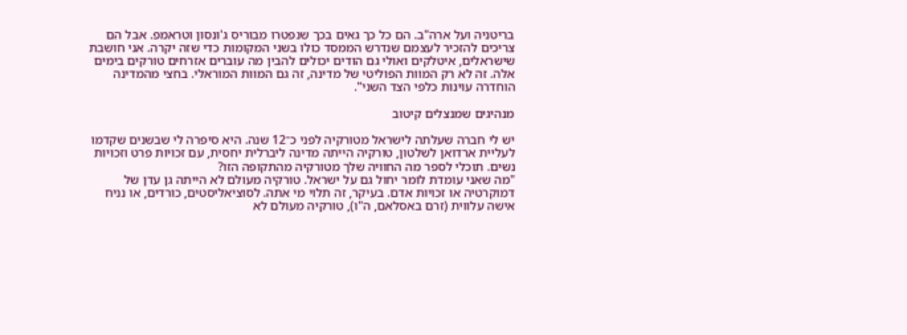בריטניה ועל ארה"ב. הם כל כך גאים בכך שנפטרו מבוריס ג'ונסון וטראמפ. אבל הם צריכים להזכיר לעצמם שנדרש הממסד כולו בשני המקומות כדי שזה יקרה. אני חושבת שישראלים, איטלקים ואולי גם הודים יכולים להבין מה עוברים אזרחים טורקים בימים אלה. זה לא רק המוות הפוליטי של מדינה, זה גם המוות המוראלי. בחצי מהמדינה הוחדרה עוינות כלפי הצד השני".

מנהיגים שמנצלים קיטוב

יש לי חברה שעלתה לישראל מטורקיה לפני כ־12 שנה. היא סיפרה לי שבשנים שקדמו לעליית ארדואן לשלטון, טורקיה הייתה מדינה ליברלית יחסית, עם זכויות פרט וזכויות נשים. תוכלי לספר מה החוויה שלך מטורקיה מהתקופה הזו?
"מה שאני עומדת לומר יחול גם על ישראל. טורקיה מעולם לא הייתה גן עדן של דמוקרטיה או זכויות אדם. בעיקר, זה תלוי מי אתה. לסוציאליסטים, כורדים, או נניח אישה עלווית (זרם באסלאם, ה"ו), טורקיה מעולם לא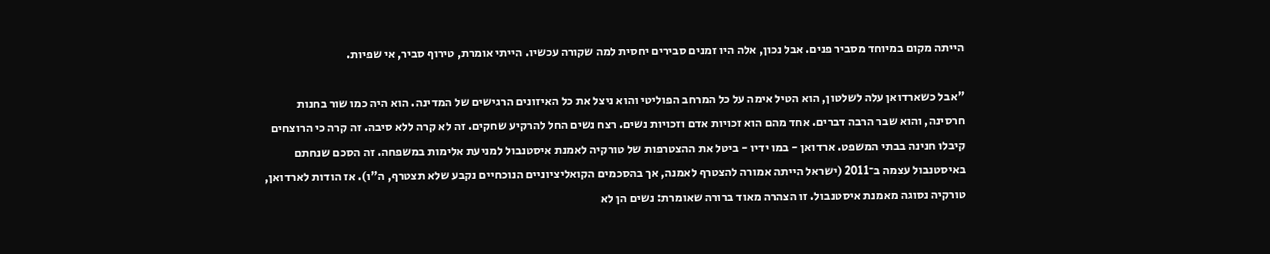הייתה מקום במיוחד מסביר פנים. אבל נכון, אלה היו זמנים סבירים יחסית למה שקורה עכשיו. הייתי אומרת, טירוף סביר, אי שפיות.

"אבל כשארדואן עלה לשלטון, הוא הטיל אימה על כל המרחב הפוליטי והוא ניצל את כל האיזונים הרגישים של המדינה. הוא היה כמו שור בחנות חרסינה, והוא שבר הרבה דברים. אחד מהם הוא זכויות אדם וזכויות נשים. רצח נשים החל להרקיע שחקים. זה לא קרה ללא סיבה. זה קרה כי הרוצחים קיבלו חנינה בבתי המשפט. ארדואן - במו ידיו - ביטל את ההצטרפות של טורקיה לאמנת איסטנבול למניעת אלימות במשפחה. זה הסכם שנחתם באיסטנבול עצמה ב־2011 (ישראל הייתה אמורה להצטרף לאמנה, אך בהסכמים הקואליציוניים הנוכחיים נקבע שלא תצטרף, ה"ו). אז הודות לארדואן, טורקיה נסוגה מאמנת איסטנבול. זו הצהרה מאוד ברורה שאומרת: נשים הן לא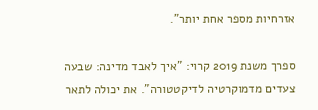אזרחיות מספר אחת יותר".

ספרך משנת 2019 קרוי: "איך לאבד מדינה: שבעה צעדים מדמוקרטיה לדיקטטורה". את יכולה לתאר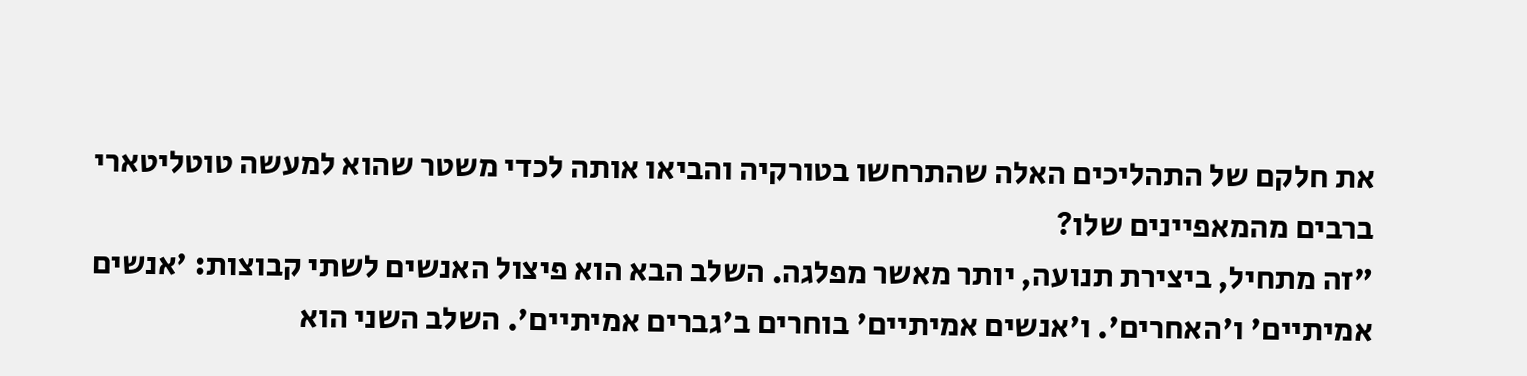את חלקם של התהליכים האלה שהתרחשו בטורקיה והביאו אותה לכדי משטר שהוא למעשה טוטליטארי ברבים מהמאפיינים שלו?
"זה מתחיל, ביצירת תנועה, יותר מאשר מפלגה. השלב הבא הוא פיצול האנשים לשתי קבוצות: 'אנשים אמיתיים' ו'האחרים'. ו'אנשים אמיתיים' בוחרים ב'גברים אמיתיים'. השלב השני הוא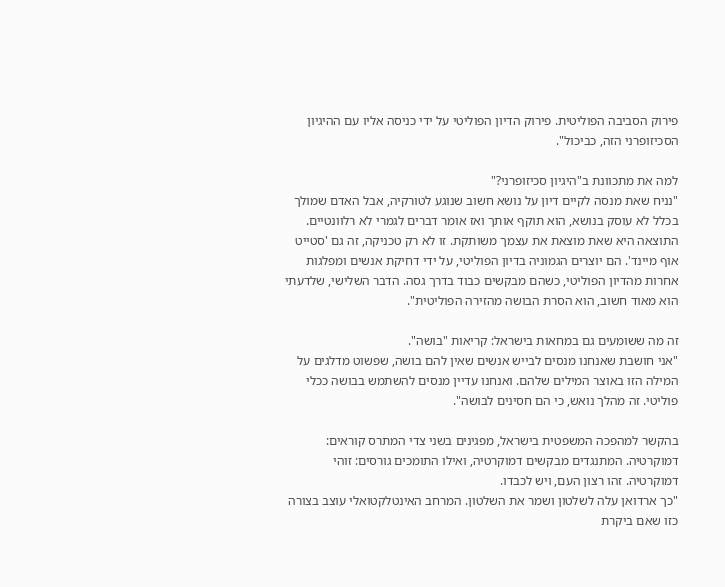פירוק הסביבה הפוליטית. פירוק הדיון הפוליטי על ידי כניסה אליו עם ההיגיון הסכיזופרני הזה, כביכול".

למה את מתכוונת ב"היגיון סכיזופרני?"
"נניח שאת מנסה לקיים דיון על נושא חשוב שנוגע לטורקיה, אבל האדם שמולך בכלל לא עוסק בנושא, הוא תוקף אותך ואז אומר דברים לגמרי לא רלוונטיים. התוצאה היא שאת מוצאת את עצמך משותקת. זו לא רק טכניקה, זה גם 'סטייט אוף מיינד'. הם יוצרים הגמוניה בדיון הפוליטי, על ידי דחיקת אנשים ומפלגות אחרות מהדיון הפוליטי, כשהם מבקשים כבוד בדרך גסה. הדבר השלישי, שלדעתי הוא מאוד חשוב, הוא הסרת הבושה מהזירה הפוליטית".

זה מה ששומעים גם במחאות בישראל: קריאות "בושה".
"אני חושבת שאנחנו מנסים לבייש אנשים שאין להם בושה, שפשוט מדלגים על המילה הזו באוצר המילים שלהם. ואנחנו עדיין מנסים להשתמש בבושה ככלי פוליטי. זה מהלך נואש, כי הם חסינים לבושה".

בהקשר למהפכה המשפטית בישראל, מפגינים בשני צדי המתרס קוראים: דמוקרטיה. המתנגדים מבקשים דמוקרטיה, ואילו התומכים גורסים: זוהי דמוקרטיה. זהו רצון העם, ויש לכבדו.
"כך ארדואן עלה לשלטון ושמר את השלטון. המרחב האינטלקטואלי עוצב בצורה כזו שאם ביקרת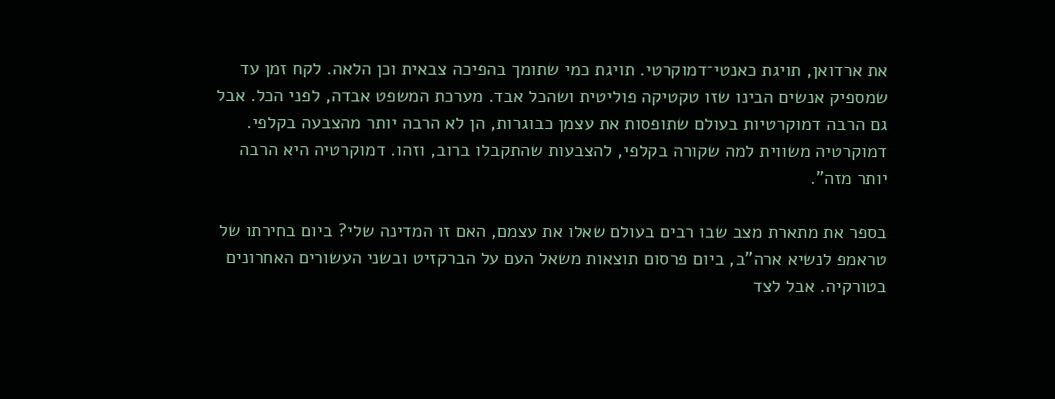את ארדואן, תויגת כאנטי־דמוקרטי. תויגת כמי שתומך בהפיכה צבאית וכן הלאה. לקח זמן עד שמספיק אנשים הבינו שזו טקטיקה פוליטית ושהכל אבד. מערכת המשפט אבדה, לפני הכל. אבל גם הרבה דמוקרטיות בעולם שתופסות את עצמן כבוגרות, הן לא הרבה יותר מהצבעה בקלפי. דמוקרטיה משווית למה שקורה בקלפי, להצבעות שהתקבלו ברוב, וזהו. דמוקרטיה היא הרבה יותר מזה".

בספר את מתארת מצב שבו רבים בעולם שאלו את עצמם, האם זו המדינה שלי? ביום בחירתו של טראמפ לנשיא ארה"ב, ביום פרסום תוצאות משאל העם על הברקזיט ובשני העשורים האחרונים בטורקיה. אבל לצד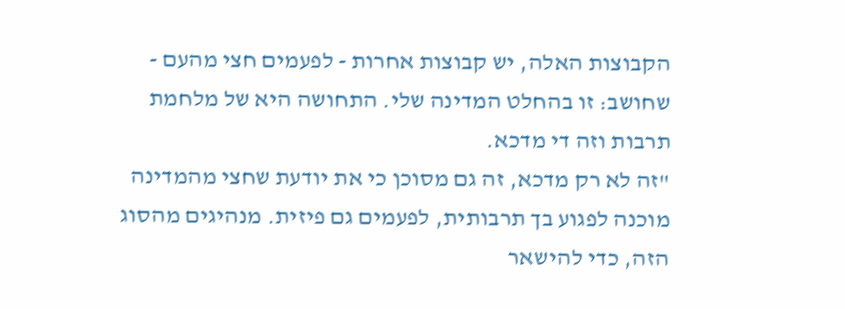הקבוצות האלה, יש קבוצות אחרות - לפעמים חצי מהעם - שחושב: זו בהחלט המדינה שלי. התחושה היא של מלחמת תרבות וזה די מדכא.
"זה לא רק מדכא, זה גם מסוכן כי את יודעת שחצי מהמדינה מוכנה לפגוע בך תרבותית, לפעמים גם פיזית. מנהיגים מהסוג הזה, כדי להישאר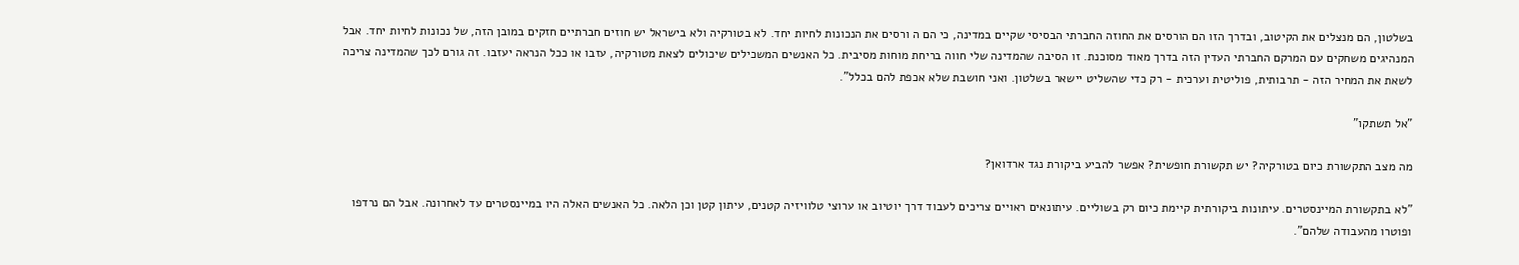בשלטון, הם מנצלים את הקיטוב, ובדרך הזו הם הורסים את החוזה החברתי הבסיסי שקיים במדינה, כי הם ה ורסים את הנכונות לחיות יחד. לא בטורקיה ולא בישראל יש חוזים חברתיים חזקים במובן הזה, של נכונות לחיות יחד. אבל המנהיגים משחקים עם המרקם החברתי העדין הזה בדרך מאוד מסוכנת. זו הסיבה שהמדינה שלי חווה בריחת מוחות מסיבית. כל האנשים המשכילים שיכולים לצאת מטורקיה, עזבו או ככל הנראה יעזבו. זה גורם לכך שהמדינה צריכה לשאת את המחיר הזה - תרבותית, פוליטית וערכית - רק כדי שהשליט יישאר בשלטון. ואני חושבת שלא אכפת להם בכלל".

"אל תשתקו"

מה מצב התקשורת כיום בטורקיה? יש תקשורת חופשית? אפשר להביע ביקורת נגד ארדואן?

"לא בתקשורת המיינסטרים. עיתונות ביקורתית קיימת כיום רק בשוליים. עיתונאים ראויים צריכים לעבוד דרך יוטיוב או ערוצי טלוויזיה קטנים, עיתון קטן וכן הלאה. כל האנשים האלה היו במיינסטרים עד לאחרונה. אבל הם נרדפו ופוטרו מהעבודה שלהם".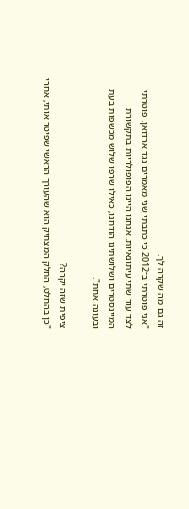זה גם מה שקרה לך.
"אני פוטרתי ב־2012 כי כתבתי שני מאמרים נגד ארדואן. פוטרתי לצד עוד שתי עיתונאיות. אנחנו היינו הפופולריות בתקשורת המיינסטרים ושלושתינו הודחנו, כאילו שרפו שלוש מכשפות בעת ובעונה אחת".

ציפית שזה יקרה?
"כן בהחלט, החלק המצחיק הוא שהעורך הראשי שפיטר אותי, אחרי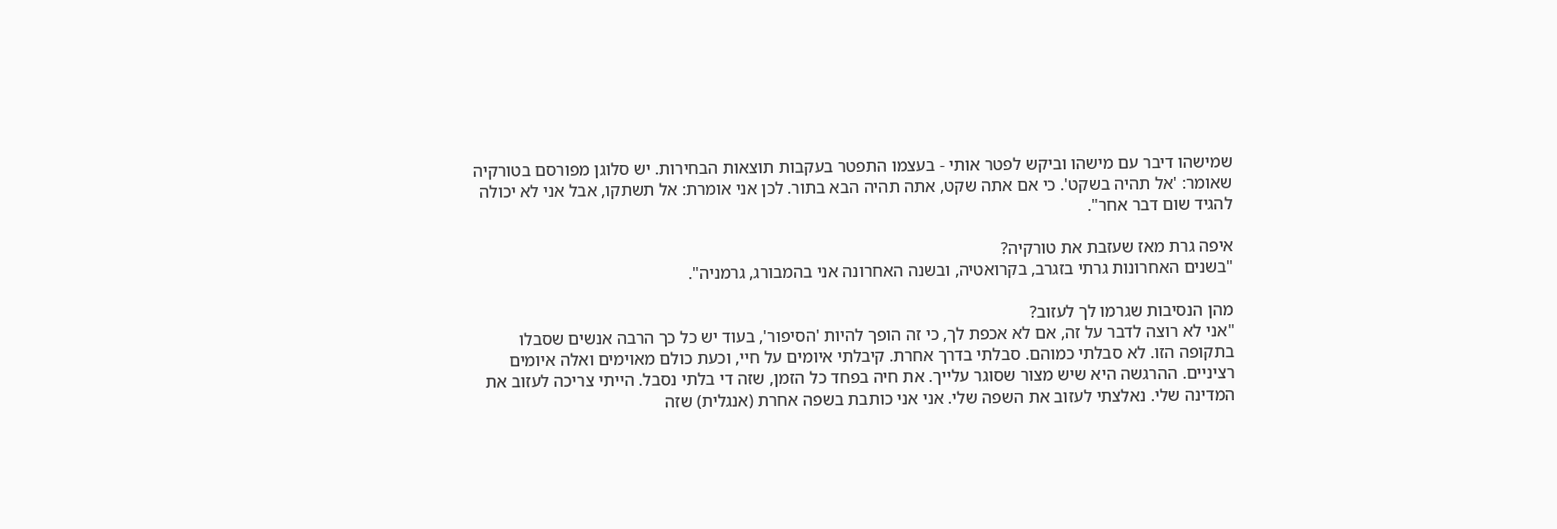שמישהו דיבר עם מישהו וביקש לפטר אותי - בעצמו התפטר בעקבות תוצאות הבחירות. יש סלוגן מפורסם בטורקיה שאומר: 'אל תהיה בשקט'. כי אם אתה שקט, אתה תהיה הבא בתור. לכן אני אומרת: אל תשתקו, אבל אני לא יכולה להגיד שום דבר אחר".

איפה גרת מאז שעזבת את טורקיה?
"בשנים האחרונות גרתי בזגרב, בקרואטיה, ובשנה האחרונה אני בהמבורג, גרמניה".

מהן הנסיבות שגרמו לך לעזוב?
"אני לא רוצה לדבר על זה, אם לא אכפת לך, כי זה הופך להיות 'הסיפור', בעוד יש כל כך הרבה אנשים שסבלו בתקופה הזו. לא סבלתי כמוהם. סבלתי בדרך אחרת. קיבלתי איומים על חיי, וכעת כולם מאוימים ואלה איומים רציניים. ההרגשה היא שיש מצור שסוגר עלייך. את חיה בפחד כל הזמן, שזה די בלתי נסבל. הייתי צריכה לעזוב את המדינה שלי. נאלצתי לעזוב את השפה שלי. אני אני כותבת בשפה אחרת (אנגלית) שזה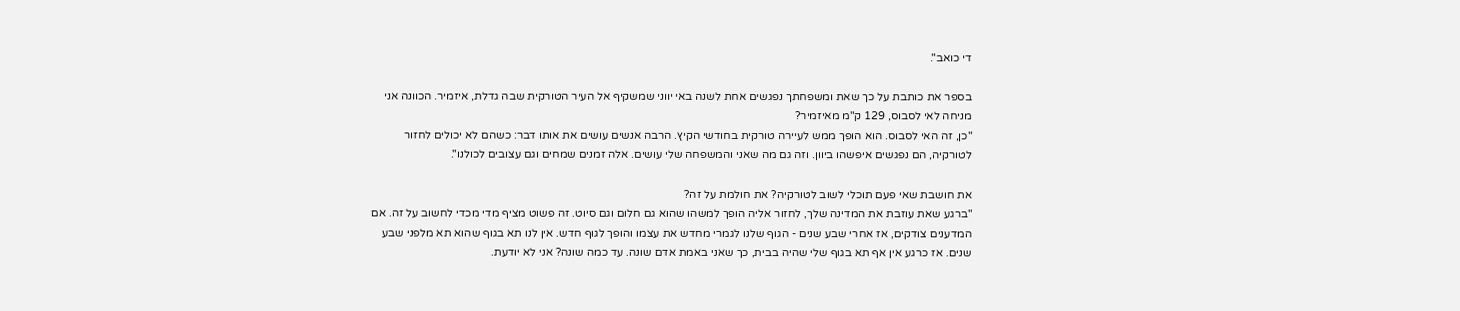די כואב".

בספר את כותבת על כך שאת ומשפחתך נפגשים אחת לשנה באי יווני שמשקיף אל העיר הטורקית שבה גדלת, איזמיר. הכוונה אני מניחה לאי לסבוס, 129 ק"מ מאיזמיר?
"כן, זה האי לסבוס. הוא הופך ממש לעיירה טורקית בחודשי הקיץ. הרבה אנשים עושים את אותו דבר: כשהם לא יכולים לחזור לטורקיה, הם נפגשים איפשהו ביוון. וזה גם מה שאני והמשפחה שלי עושים. אלה זמנים שמחים וגם עצובים לכולנו".

את חושבת שאי פעם תוכלי לשוב לטורקיה? את חולמת על זה?
"ברגע שאת עוזבת את המדינה שלך, לחזור אליה הופך למשהו שהוא גם חלום וגם סיוט. זה פשוט מציף מדי מכדי לחשוב על זה. אם המדענים צודקים, אז אחרי שבע שנים - הגוף שלנו לגמרי מחדש את עצמו והופך לגוף חדש. אין לנו תא בגוף שהוא תא מלפני שבע שנים. אז כרגע אין אף תא בגוף שלי שהיה בבית, כך שאני באמת אדם שונה. עד כמה שונה? אני לא יודעת.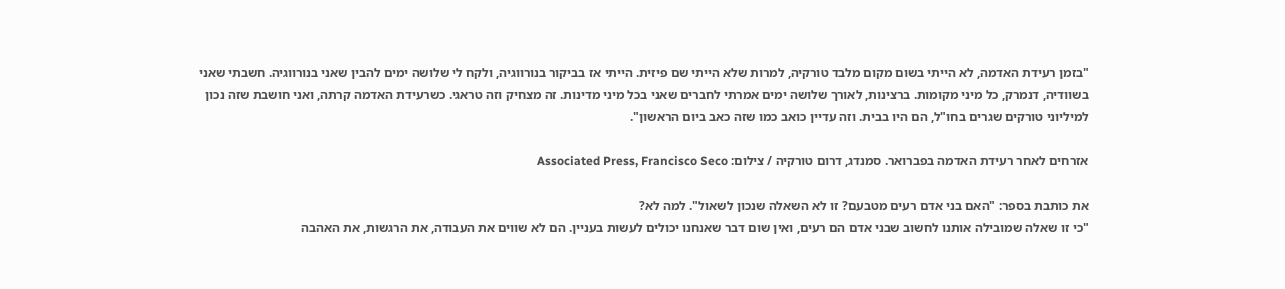"בזמן רעידת האדמה, לא הייתי בשום מקום מלבד טורקיה, למרות שלא הייתי שם פיזית. הייתי אז בביקור בנורווגיה, ולקח לי שלושה ימים להבין שאני בנורווגיה. חשבתי שאני בשוודיה, דנמרק, כל מיני מקומות. ברצינות, לאורך שלושה ימים אמרתי לחברים שאני בכל מיני מדינות. זה מצחיק וזה טראגי. כשרעידת האדמה קרתה, ואני חושבת שזה נכון למיליוני טורקים שגרים בחו"ל, הם היו בבית. וזה עדיין כואב כמו שזה כאב ביום הראשון".

אזרחים לאחר רעידת האדמה בפברואר. סמנדג, דרום טורקיה / צילום: Associated Press, Francisco Seco

את כותבת בספר: "האם בני אדם רעים מטבעם? זו לא השאלה שנכון לשאול". למה לא?
"כי זו שאלה שמובילה אותנו לחשוב שבני אדם הם רעים, ואין שום דבר שאנחנו יכולים לעשות בעניין. הם לא שווים את העבודה, את הרגשות, את האהבה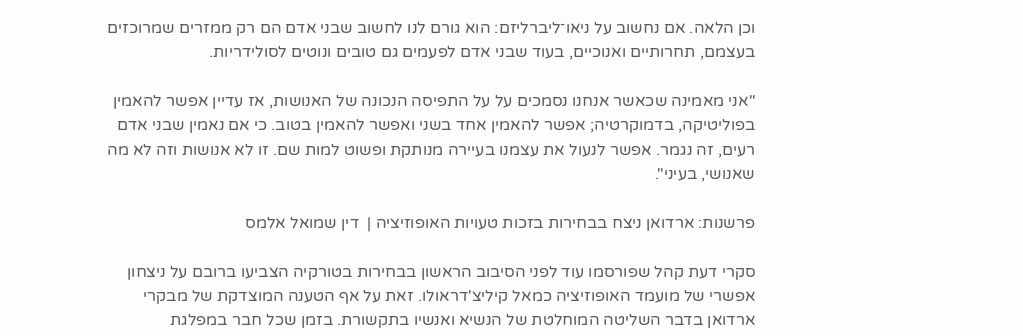וכן הלאה. אם נחשוב על ניאו־ליברליזם: הוא גורם לנו לחשוב שבני אדם הם רק ממזרים שמרוכזים בעצמם, תחרותיים ואנוכיים, בעוד שבני אדם לפעמים גם טובים ונוטים לסולידריות.

"אני מאמינה שכאשר אנחנו נסמכים על על התפיסה הנכונה של האנושות, אז עדיין אפשר להאמין בפוליטיקה, בדמוקרטיה; אפשר להאמין אחד בשני ואפשר להאמין בטוב. כי אם נאמין שבני אדם רעים, זה נגמר. אפשר לנעול את עצמנו בעיירה מנותקת ופשוט למות שם. זו לא אנושות וזה לא מה שאנושי, בעיני".

פרשנות: ארדואן ניצח בבחירות בזכות טעויות האופוזיציה |  דין שמואל אלמס

סקרי דעת קהל שפורסמו עוד לפני הסיבוב הראשון בבחירות בטורקיה הצביעו ברובם על ניצחון אפשרי של מועמד האופוזיציה כמאל קיליצ'דראולו. זאת על אף הטענה המוצדקת של מבקרי ארדואן בדבר השליטה המוחלטת של הנשיא ואנשיו בתקשורת. בזמן שכל חבר במפלגת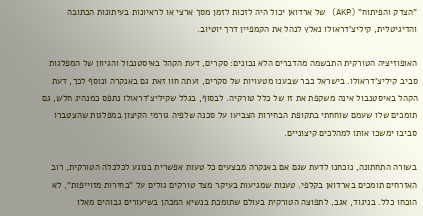"הצדק והפיתוח" (AKP) של ארדואן יכול היה לזכות לזמן מסך ארצי או לראיונות בעיתונות הכתובה והדיגיטלית, קיליצ'דראולו נאלץ לנהל את הקמפיין דרך יוטיוב.

האופוזיציה הטורקית התבשמה מהדברים הלא נכונים: סקרים, דעת הקהל באיסטנבול והגיוון של המפלגות סביב קיליצ'דראולו. בישראל כבר שבענו מטעויות של סקרים, ועתה חוו זאת גם באנקרה ונוסף לכך, דעת הקהל באיסטנבול אינה משקפת את זו של כלל טורקיה. לבסוף, בגלל שקיליצ'דראולו נתפס כמנהיג חלש, גם תומכים שלו שעמם שוחחתי בתקופת הבחירות הצביעו על סכנה שלפיה גורמי הקיצון במפלגות שהצטברו סביבו ימשכו אותו למהלכים קיצוניים.

בשורה התחתונה, נוכחנו לדעת שגם אם באנקרה מבצעים כל טעות אפשרית בנוגע לכלכלה הטורקית, רוב האזרחים תומכים בארדואן בקלפי. טענות שמגיעות בעיקר מצד טורקים גולים על "בחירות מזוייפות", לא הוכחו כלל. בניגוד, אגב, לתפוצה הטורקית בעולם שתומכת בנשיא המכהן בשיעורים גבוהים מאלו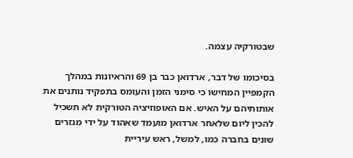שבטורקיה עצמה.

בסיכומו של דבר, ארדואן כבר בן 69 והראיונות במהלך הקמפיין המחישו כי סימני הזמן והעומס בתפקיד נותנים את אותותיהם על האיש. אם האופוזיציה הטורקית לא תשכיל להכין ליום שלאחר ארדואן מועמד שאהוד על ידי מגזרים שונים בחברה כמו, למשל, ראש עיריית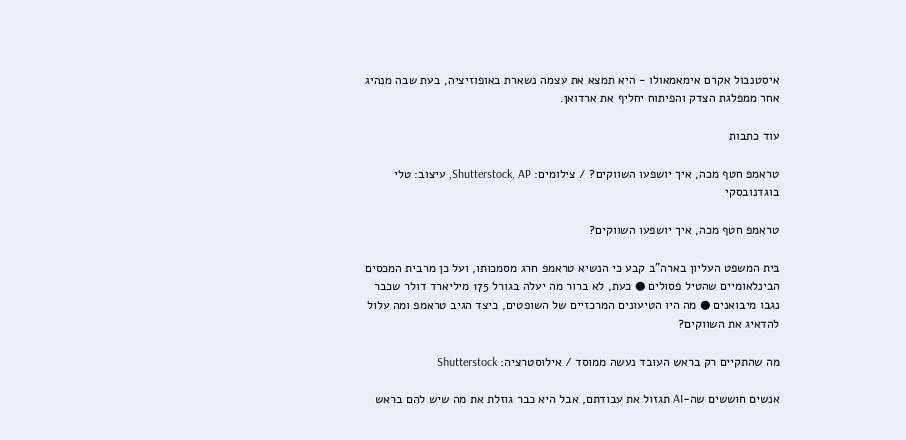איסטנבול אקרם אימאמאולו - היא תמצא את עצמה נשארת באופוזיציה, בעת שבה מנהיג אחר ממפלגת הצדק והפיתוח יחליף את ארדואן.

עוד כתבות

טראמפ חטף מכה, איך יושפעו השווקים? / צילומים: Shutterstock, AP, עיצוב: טלי בוגדנובסקי

טראמפ חטף מכה, איך יושפעו השווקים?

בית המשפט העליון בארה"ב קבע כי הנשיא טראמפ חרג מסמכותו, ועל כן מרבית המכסים הבינלאומיים שהטיל פסולים ● כעת, לא ברור מה יעלה בגורל 175 מיליארד דולר שכבר נגבו מיבואנים ● מה היו הטיעונים המרכזיים של השופטים, כיצד הגיב טראמפ ומה עלול להדאיג את השווקים?

מה שהתקיים רק בראש העובד נעשה ממוסד / אילוסטרציה: Shutterstock

אנשים חוששים שה-AI תגזול את עבודתם, אבל היא כבר גוזלת את מה שיש להם בראש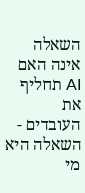השאלה אינה האם AI תחליף את העובדים - השאלה היא מי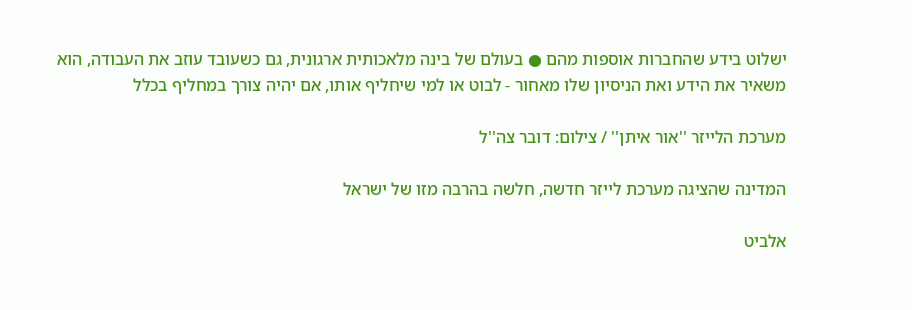ישלוט בידע שהחברות אוספות מהם ● בעולם של בינה מלאכותית ארגונית, גם כשעובד עוזב את העבודה, הוא משאיר את הידע ואת הניסיון שלו מאחור - לבוט או למי שיחליף אותו, אם יהיה צורך במחליף בכלל

מערכת הלייזר ''אור איתן'' / צילום: דובר צה''ל

המדינה שהציגה מערכת לייזר חדשה, חלשה בהרבה מזו של ישראל

אלביט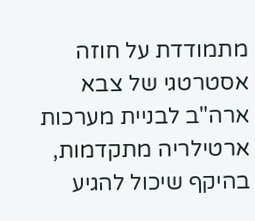מתמודדת על חוזה אסטרטגי של צבא ארה"ב לבניית מערכות ארטילריה מתקדמות, בהיקף שיכול להגיע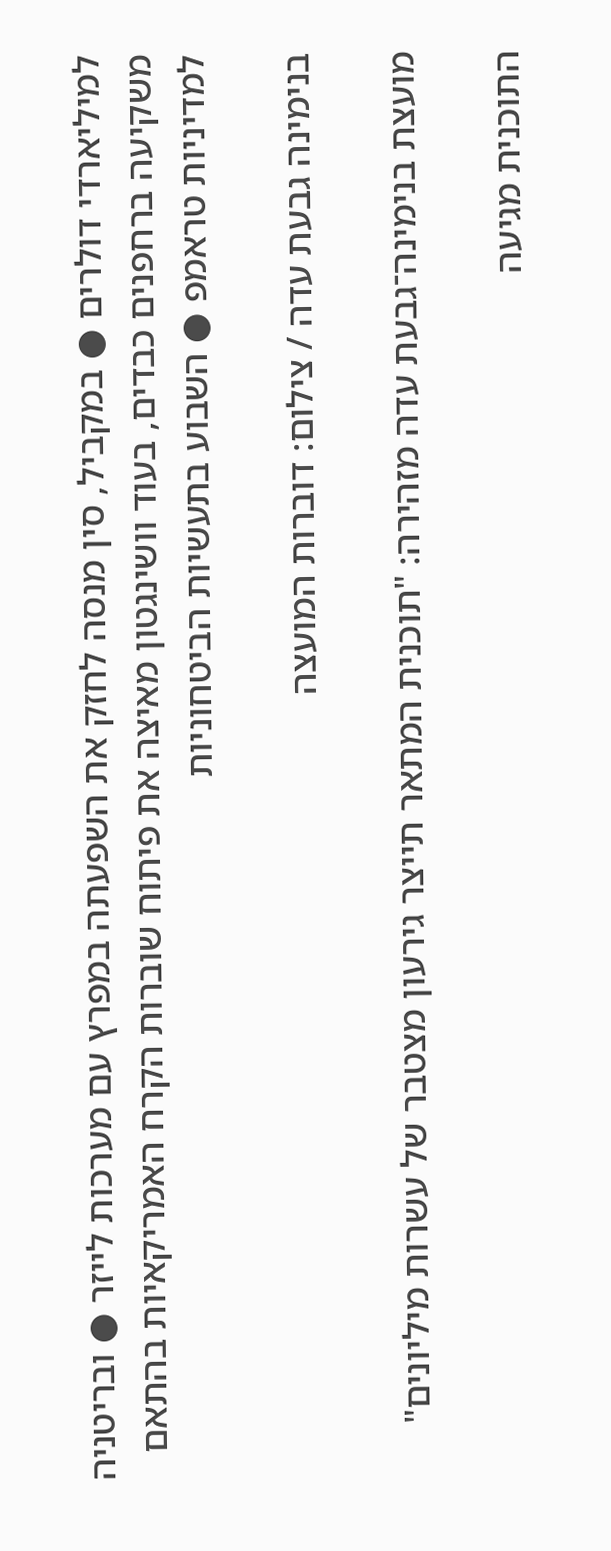למיליארדי דולרים ● במקביל, סין מנסה לחזק את השפעתה במפרץ עם מערכות לייזר ● ובריטניה משקיעה ברחפנים כבדים, בעוד וושינגטון מאיצה את פיתוח שוברות הקרח האמריקאיות בהתאם למדיניות טראמפ ● השבוע בתעשיות הביטחוניות

בנימינה גבעת עדה / צילום: דוברות המועצה

מועצת בנימינה־גבעת עדה מזהירה: "תוכנית המתאר תייצר גירעון מצטבר של עשרות מיליונים"

התוכנית מגיעה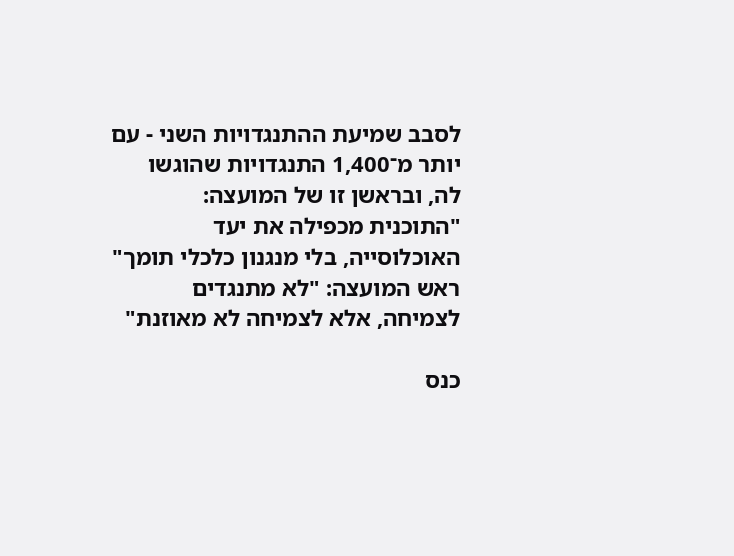לסבב שמיעת ההתנגדויות השני - עם יותר מ־1,400 התנגדויות שהוגשו לה, ובראשן זו של המועצה: "התוכנית מכפילה את יעד האוכלוסייה, בלי מנגנון כלכלי תומך" ראש המועצה: "לא מתנגדים לצמיחה, אלא לצמיחה לא מאוזנת"

כנס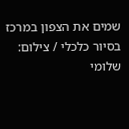שמים את הצפון במרכז בסיור כלכלי / צילום: שלומי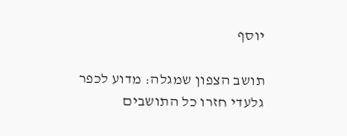יוסף

תושב הצפון שמגלה: מדוע לכפר גלעדי חזרו כל התושבים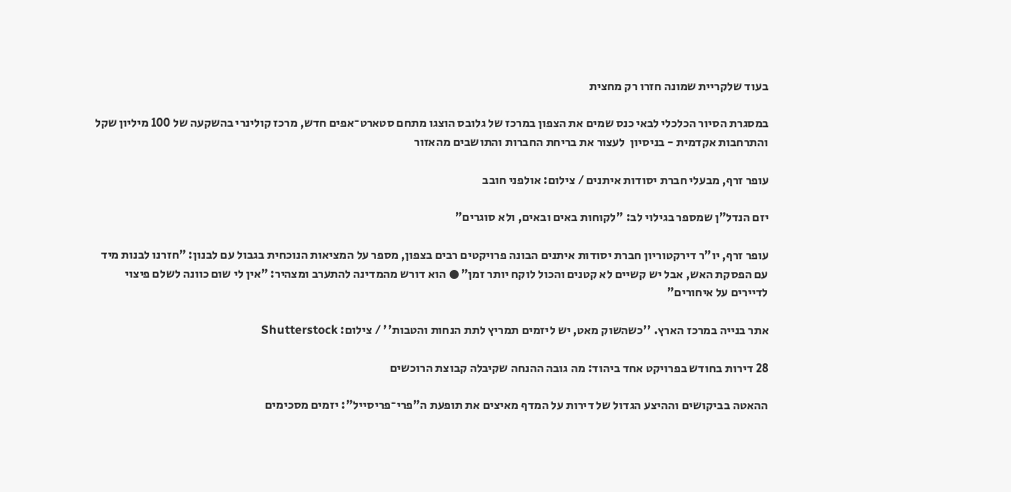בעוד שלקריית שמונה חזרו רק מחצית

במסגרת הסיור הכלכלי לבאי כנס שמים את הצפון במרכז של גלובס הוצגו מתחם סטארט־אפים חדש, מרכז קולינרי בהשקעה של 100 מיליון שקל והתרחבות אקדמית - בניסיון  לעצור את בריחת החברות והתושבים מהאזור

עופר זרף, מבעלי חברת יסודות איתנים / צילום: אולפני חובב

יזם הנדל"ן שמספר בגילוי לב: "לקוחות באים ובאים, ולא סוגרים"

עופר זרף, יו"ר דירקטוריון חברת יסודות איתנים הבונה פרויקטים רבים בצפון, מספר על המציאות הנוכחית בגבול עם לבנון: "חזרנו לבנות מיד עם הפסקת האש, אבל יש קשיים לא קטנים והכול לוקח יותר זמן" ● הוא דורש מהמדינה להתערב ומצהיר: "אין לי שום כוונה לשלם פיצוי לדיירים על איחורים"

אתר בנייה במרכז הארץ. ''כשהשוק מאט, יש ליזמים תמריץ לתת הנחות והטבות'' / צילום: Shutterstock

28 דירות בחודש בפרויקט אחד ביהוד: מה גובה ההנחה שקיבלה קבוצת הרוכשים

ההאטה בביקושים וההיצע הגדול של דירות על המדף מאיצים את תופעת ה"פרי־פריסייל": יזמים מסכימים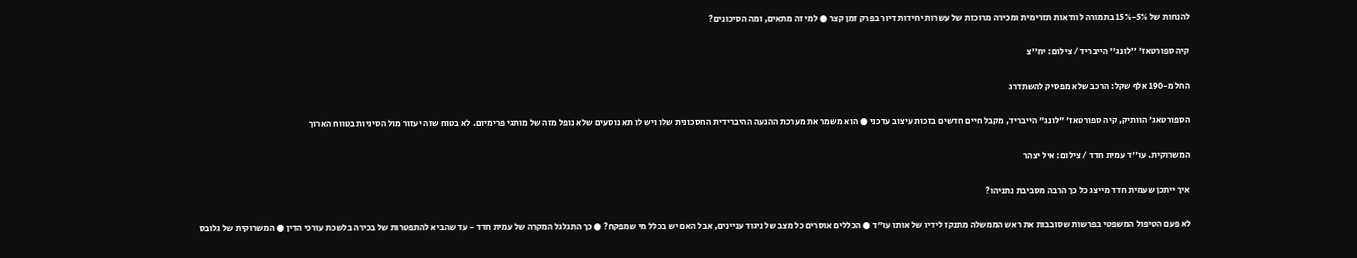להנחות של 5%-15% בתמורה לוודאות תזרימית ומכירה מרוכזת של עשרות יחידות דיור בפרק זמן קצר ● למי זה מתאים, ומה הסיכונים?

קיה ספורטאז' ''לונג'' הייבריד / צילום: יח''צ

החל מ-190 אלף שקל: הרכב שלא מפסיק להשתדרג

הספורטאג' הוותיק, קיה ספורטאז' "לונג" הייבריד, מקבל חיים חדשים בזכות עיצוב עדכני ● הוא משמר את מערכת ההנעה ההיברידית החסכונית שלו ויש לו תא נוסעים שלא נופל מזה של מותגי פרימיום. לא בטוח שזה יעזור מול הסיניות בטווח הארוך

המשרוקית. עו''ד עמית חדד / צילום: איל יצהר

איך ייתכן שעמית חדד מייצג כל כך הרבה מסביבת נתניהו?

לא פעם הטיפול המשפטי בפרשות שסובבות את ראש הממשלה מתנקז לידיו של אותו עו"ד ● הכללים אוסרים כל מצב של ניגוד עניינים, אבל האם יש בכלל מי שמפקח? ● כך התגלגל המקרה של עמית חדד - עד שהביא להתפטרות של בכירה בלשכת עורכי הדין ● המשרוקית של גלובס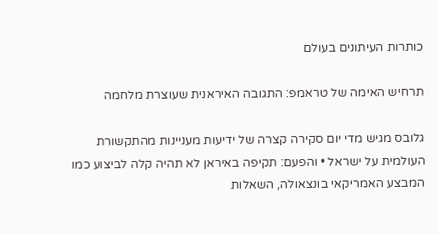כותרות העיתונים בעולם

תרחיש האימה של טראמפ: התגובה האיראנית שעוצרת מלחמה

גלובס מגיש מדי יום סקירה קצרה של ידיעות מעניינות מהתקשורת העולמית על ישראל • והפעם: תקיפה באיראן לא תהיה קלה לביצוע כמו המבצע האמריקאי בונצאולה, השאלות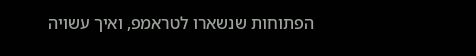הפתוחות שנשארו לטראמפ, ואיך עשויה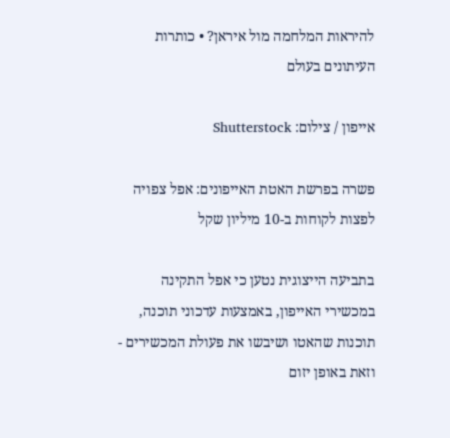להיראות המלחמה מול איראן? • כותרות העיתונים בעולם

אייפון / צילום: Shutterstock

פשרה בפרשת האטת האייפונים: אפל צפויה לפצות לקוחות ב-10 מיליון שקל

בתביעה הייצוגית נטען כי אפל התקינה במכשירי האייפון, באמצעות עדכוני תוכנה, תוכנות שהאטו ושיבשו את פעולת המכשירים - וזאת באופן יזום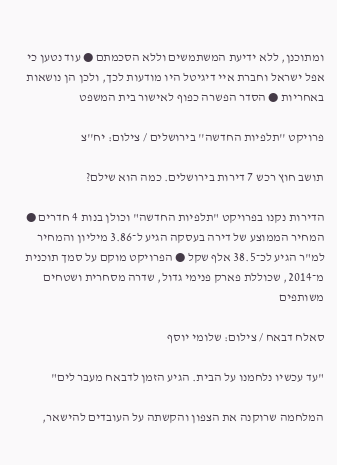ומתוכנן, ללא ידיעת המשתמשים וללא הסכמתם ● עוד נטען כי אפל ישראל וחברת איי דיגיטל היו מודעות לכך, ולכן הן נושאות באחריות ● הסדר הפשרה כפוף לאישור בית המשפט

פרויקט ''תלפיות החדשה'' בירושלים / צילום: יח''צ

תושב חוץ רכש 7 דירות בירושלים. כמה הוא שילם?

הדירות נקנו בפרויקט "תלפיות החדשה" וכולן בנות 4 חדרים ● המחיר הממוצע של דירה בעסקה הגיע ל־3.86 מיליון והמחיר למ"ר הגיע לכ־38.5 אלף שקל ● הפרויקט מוקם על סמך תוכנית מ־2014, שכוללת פארק פנימי גדול, שדרה מסחרית ושטחים משותפים

סאלח דבאח / צילום: שלומי יוסף

"עד עכשיו נלחמנו על הבית. הגיע הזמן לדבאח מעבר לים"

המלחמה שרוקנה את הצפון והקשתה על העובדים להישאר,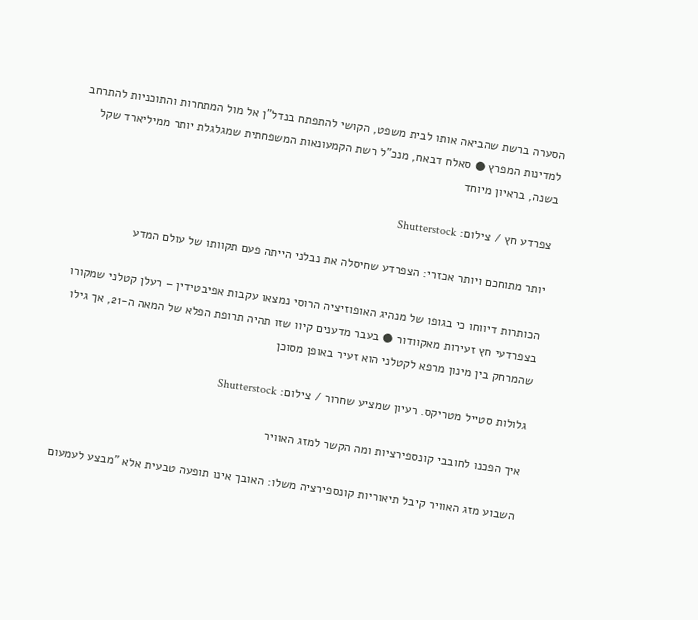הסערה ברשת שהביאה אותו לבית משפט, הקושי להתפתח בנדל"ן אל מול המתחרות והתוכניות להתרחב למדינות המפרץ ● סאלח דבאח, מנכ"ל רשת הקמעונאות המשפחתית שמגלגלת יותר ממיליארד שקל בשנה, בראיון מיוחד

צפרדע חץ / צילום: Shutterstock

יותר מתוחכם ויותר אכזרי: הצפרדע שחיסלה את נבלני הייתה פעם תקוותו של עולם המדע

הכותרות דיווחו כי בגופו של מנהיג האופוזיציה הרוסי נמצאו עקבות אפיבטידין – רעלן קטלני שמקורו בצפרדעי חץ זעירות מאקוודור ● בעבר מדענים קיוו שזו תהיה תרופת הפלא של המאה ה-21, אך גילו שהמרחק בין מינון מרפא לקטלני הוא זעיר באופן מסוכן

גלולות סטייל מטריקס. רעיון שמציע שחרור / צילום: Shutterstock

איך הפכנו לחובבי קונספירציות ומה הקשר למזג האוויר

השבוע מזג האוויר קיבל תיאוריות קונספירציה משלו: האובך אינו תופעה טבעית אלא "מבצע לעמעום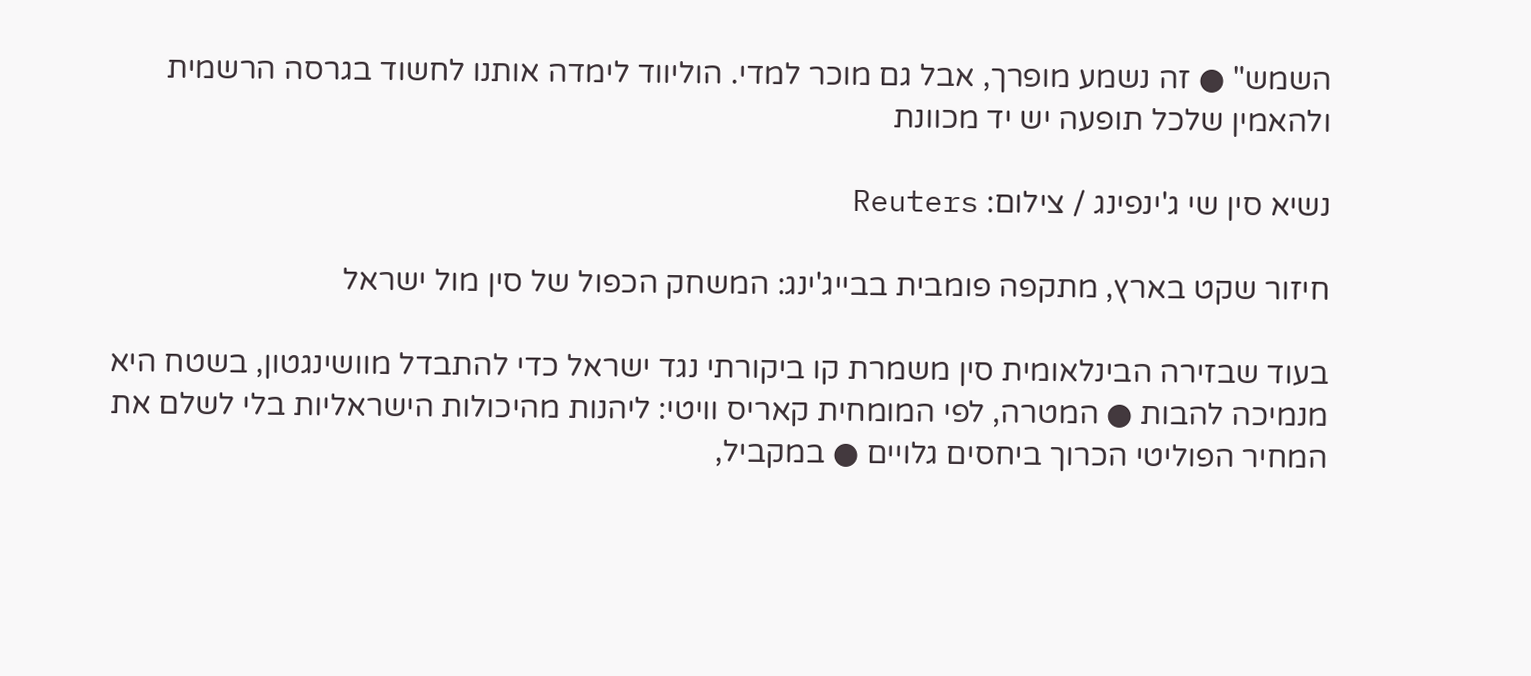השמש" ● זה נשמע מופרך, אבל גם מוכר למדי. הוליווד לימדה אותנו לחשוד בגרסה הרשמית ולהאמין שלכל תופעה יש יד מכוונת

נשיא סין שי ג'ינפינג / צילום: Reuters

חיזור שקט בארץ, מתקפה פומבית בבייג'ינג: המשחק הכפול של סין מול ישראל

בעוד שבזירה הבינלאומית סין משמרת קו ביקורתי נגד ישראל כדי להתבדל מוושינגטון, בשטח היא מנמיכה להבות ● המטרה, לפי המומחית קאריס וויטי: ליהנות מהיכולות הישראליות בלי לשלם את המחיר הפוליטי הכרוך ביחסים גלויים ● במקביל,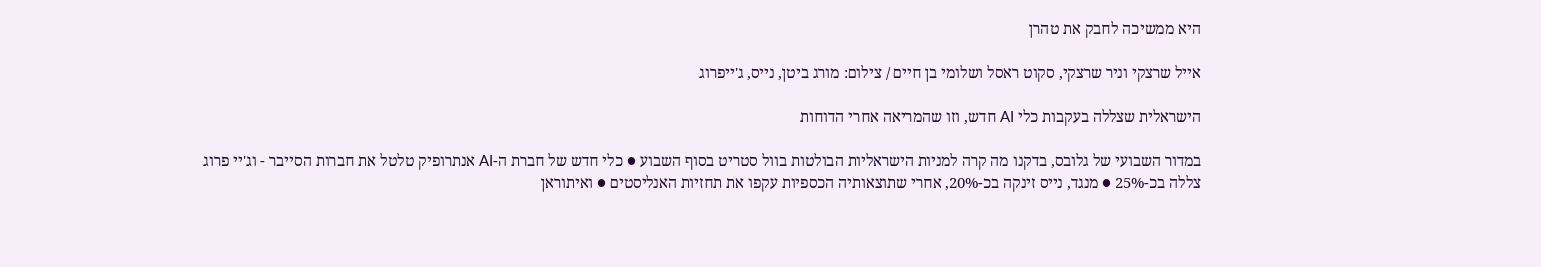היא ממשיכה לחבק את טהרן

אייל שרצקי וניר שרצקי, סקוט ראסל ושלומי בן חיים / צילום: מורג ביטן, נייס, ג'ייפרוג

הישראלית שצללה בעקבות כלי AI חדש, וזו שהמריאה אחרי הדוחות

במדור השבועי של גלובס, בדקנו מה קרה למניות הישראליות הבולטות בוול סטריט בסוף השבוע ● כלי חדש של חברת ה-AI אנתרופיק טלטל את חברות הסייבר - וג'יי פרוג צללה בכ-25% ● מנגד, נייס זינקה בכ-20%, אחרי שתוצאותיה הכספיות עקפו את תחזיות האנליסטים ● ואיתוראן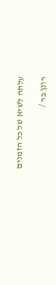עלתה לשיא של כל הזמנים

רונן בר /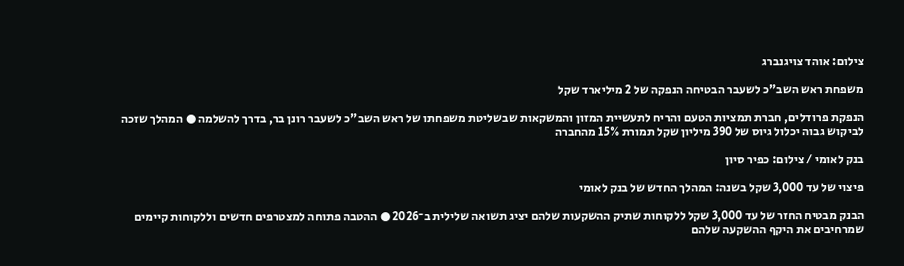צילום: אוהד צויגנברג

משפחת ראש השב"כ לשעבר הבטיחה הנפקה של 2 מיליארד שקל

הנפקת פרודלים, חברת תמציות הטעם והריח לתעשיית המזון והמשקאות שבשליטת משפחתו של ראש השב"כ לשעבר רונן בר, בדרך להשלמה ● המהלך שזכה לביקוש גבוה יכלול גיוס של 390 מיליון שקל תמורת 15% מהחברה

בנק לאומי / צילום: כפיר סיון

פיצוי של עד 3,000 שקל בשנה: המהלך החדש של בנק לאומי

הבנק מבטיח החזר של עד 3,000 שקל ללקוחות שתיק ההשקעות שלהם יציג תשואה שלילית ב־2026 ● ההטבה פתוחה למצטרפים חדשים וללקוחות קיימים שמרחיבים את היקף ההשקעה שלהם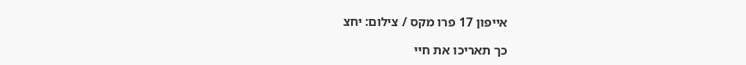אייפון 17 פרו מקס / צילום: יחצ

כך תאריכו את חיי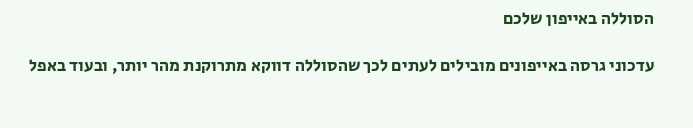הסוללה באייפון שלכם

עדכוני גרסה באייפונים מובילים לעתים לכך שהסוללה דווקא מתרוקנת מהר יותר, ובעוד באפל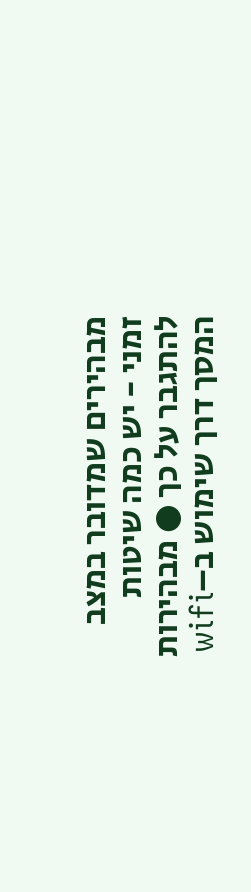מבהירים שמדובר במצב זמני - יש כמה שיטות להתגבר על כך ● מבהירות המסך דרך שימוש ב–wifi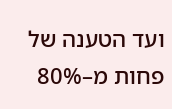ועד הטענה של פחות מ–80%